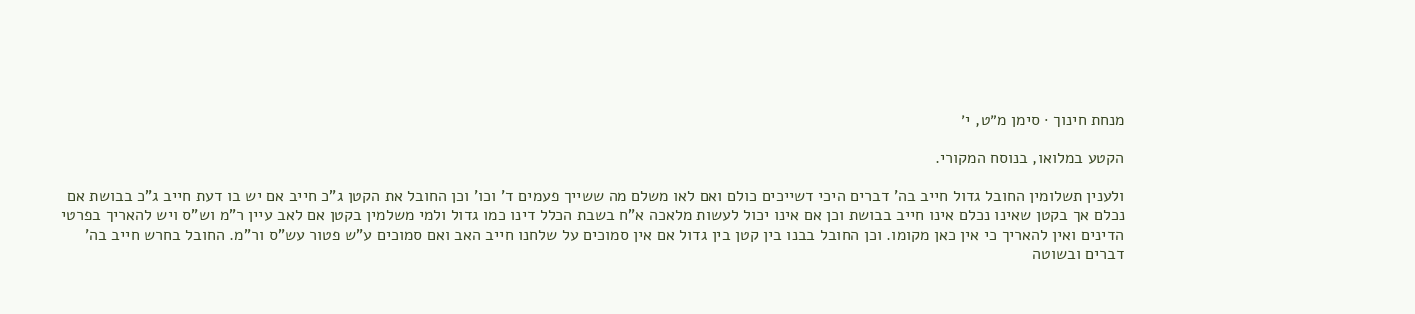מנחת חינוך · סימן מ״ט, י׳

הקטע במלואו, בנוסח המקורי.

ולענין תשלומין החובל גדול חייב בה' דברים היכי דשייכים כולם ואם לאו משלם מה ששייך פעמים ד' וכו' וכן החובל את הקטן ג"כ חייב אם יש בו דעת חייב ג"כ בבושת אם נכלם אך בקטן שאינו נכלם אינו חייב בבושת וכן אם אינו יכול לעשות מלאכה א"ח בשבת הכלל דינו כמו גדול ולמי משלמין בקטן אם לאב עיין ר"מ וש"ס ויש להאריך בפרטי הדינים ואין להאריך כי אין כאן מקומו. וכן החובל בבנו בין קטן בין גדול אם אין סמוכים על שלחנו חייב האב ואם סמוכים ע"ש פטור עש"ס ור"מ. החובל בחרש חייב בה' דברים ובשוטה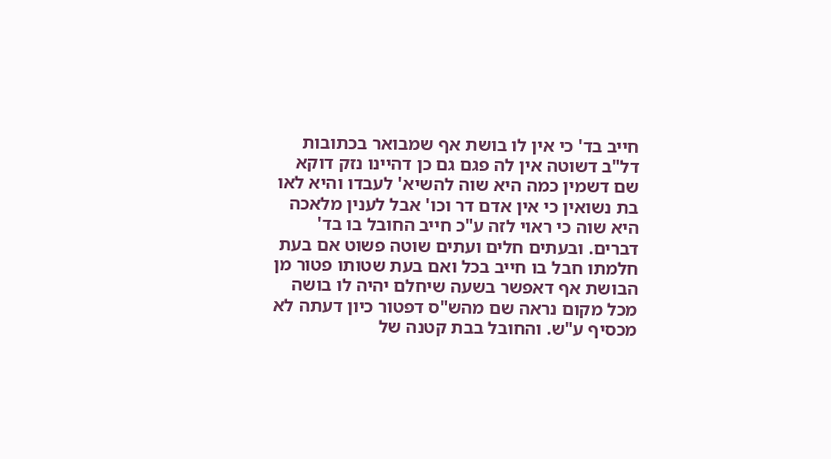חייב בד' כי אין לו בושת אף שמבואר בכתובות דל"ב דשוטה אין לה פגם גם כן דהיינו נזק דוקא שם דשמין כמה היא שוה להשיא' לעבדו והיא לאו בת נשואין כי אין אדם דר וכו' אבל לענין מלאכה היא שוה כי ראוי לזה ע"כ חייב החובל בו בד' דברים. ובעתים חלים ועתים שוטה פשוט אם בעת חלמתו חבל בו חייב בכל ואם בעת שטותו פטור מן הבושת אף דאפשר בשעה שיחלם יהיה לו בושה מכל מקום נראה שם מהש"ס דפטור כיון דעתה לא מכסיף ע"ש. והחובל בבת קטנה של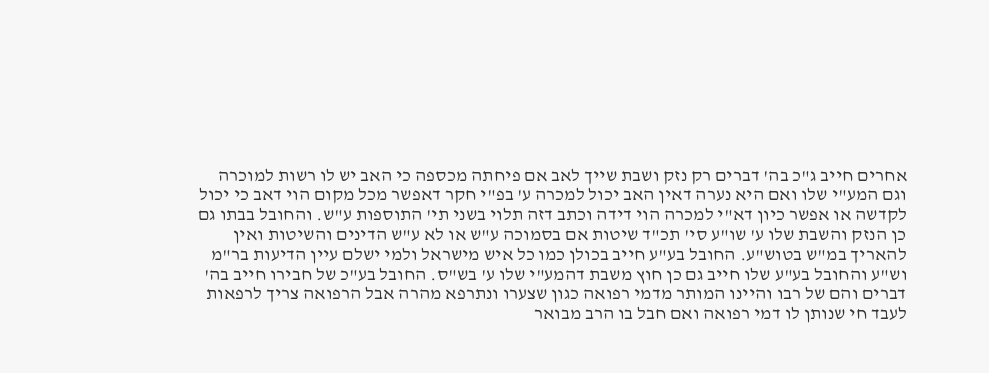אחרים חייב ג"כ בה' דברים רק נזק ושבת שייך לאב אם פיחתה מכספה כי האב יש לו רשות למוכרה וגם המע"י שלו ואם היא נערה דאין האב יכול למכרה ע' בפ"י חקר דאפשר מכל מקום הוי דאב כי יכול לקדשה או אפשר כיון דא"י למכרה הוי דידה וכתב דזה תלוי בשני תי' התוספות ע"ש. והחובל בבתו גם כן הנזק והשבת שלו ע' שו"ע סי' תכ"ד שיטות אם בסמוכה ע"ש או לא ע"ש הדינים והשיטות ואין להאריך במ"ש בטוש"ע. החובל בע"ע חייב בכולן כמו כל איש מישראל ולמי ישלם עיין הדיעות בר"מ וש"ע והחובל בע"ע שלו חייב גם כן חוץ משבת דהמע"י שלו ע' בש"ס. החובל בע"כ של חבירו חייב בה' דברים והם של רבו והיינו המותר מדמי רפואה כגון שצערו ונתרפא מהרה אבל הרפואה צריך לרפאות לעבד חי שנותן לו דמי רפואה ואם חבל בו הרב מבואר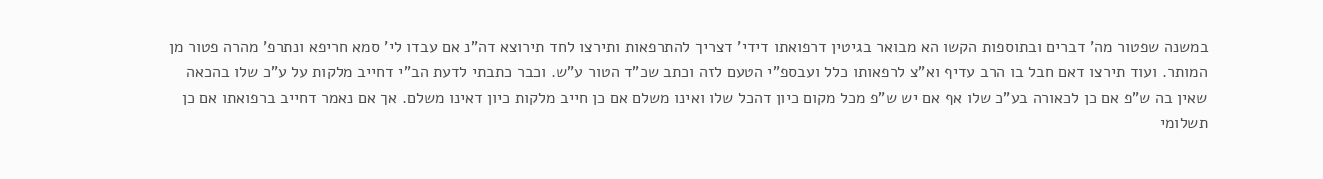במשנה שפטור מה' דברים ובתוספות הקשו הא מבואר בגיטין דרפואתו דידי' דצריך להתרפאות ותירצו לחד תירוצא דה"נ אם עבדו לי' סמא חריפא ונתרפ' מהרה פטור מן המותר. ועוד תירצו דאם חבל בו הרב עדיף וא"צ לרפאותו כלל ועבספ"י הטעם לזה וכתב שכ"ד הטור ע"ש. וכבר כתבתי לדעת הב"י דחייב מלקות על ע"כ שלו בהכאה שאין בה ש"פ אם כן לכאורה בע"כ שלו אף אם יש ש"פ מכל מקום כיון דהכל שלו ואינו משלם אם כן חייב מלקות כיון דאינו משלם. אך אם נאמר דחייב ברפואתו אם כן תשלומי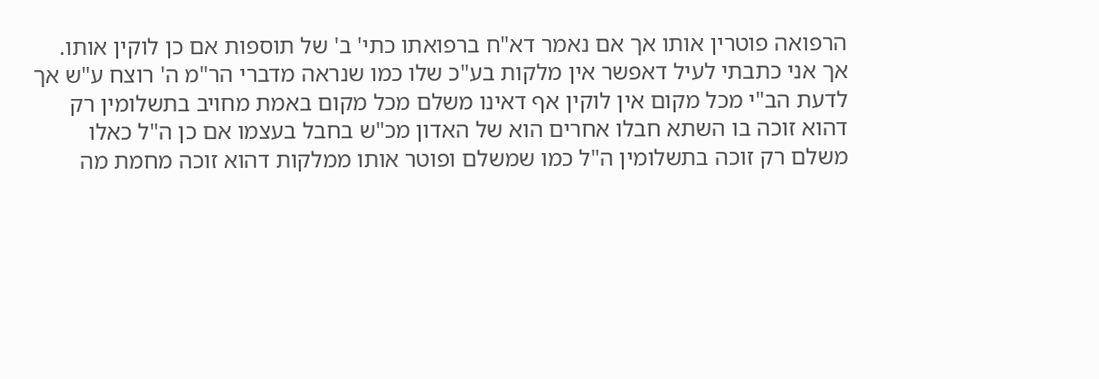הרפואה פוטרין אותו אך אם נאמר דא"ח ברפואתו כתי' ב' של תוספות אם כן לוקין אותו. אך אני כתבתי לעיל דאפשר אין מלקות בע"כ שלו כמו שנראה מדברי הר"מ ה' רוצח ע"ש אך לדעת הב"י מכל מקום אין לוקין אף דאינו משלם מכל מקום באמת מחויב בתשלומין רק דהוא זוכה בו השתא חבלו אחרים הוא של האדון מכ"ש בחבל בעצמו אם כן ה"ל כאלו משלם רק זוכה בתשלומין ה"ל כמו שמשלם ופוטר אותו ממלקות דהוא זוכה מחמת מה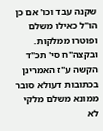שקנה עבד וכו' אם כן הו"ל כאילו משלם ופוטרו ממלקות. ובקצה"ח סי' תכ"ד הקשה ע"ז האמרינן בכתובות דעולא סובר ממונא משלם מלקי לא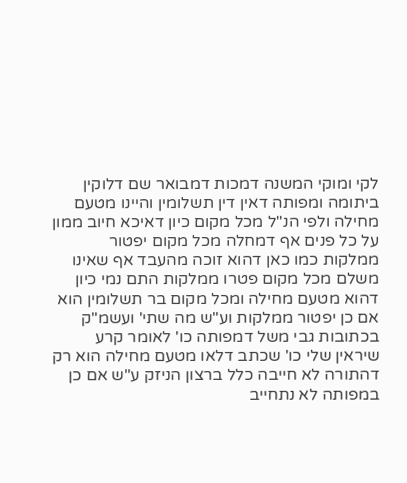לקי ומוקי המשנה דמכות דמבואר שם דלוקין ביתומה ומפותה דאין דין תשלומין והיינו מטעם מחילה ולפי הנ"ל מכל מקום כיון דאיכא חיוב ממון על כל פנים אף דמחלה מכל מקום יפטור ממלקות כמו כאן דהוא זוכה מהעבד אף שאינו משלם מכל מקום פטרו ממלקות התם נמי כיון דהוא מטעם מחילה ומכל מקום בר תשלומין הוא אם כן יפטור ממלקות וע"ש מה שתי' ועשמ"ק בכתובות גבי משל דמפותה כו' לאומר קרע שיראין שלי כו' שכתב דלאו מטעם מחילה הוא רק דהתורה לא חייבה כלל ברצון הניזק ע"ש אם כן במפותה לא נתחייב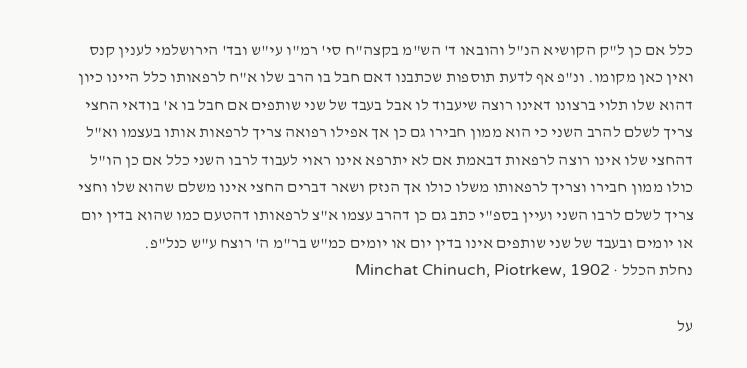כלל אם כן ל"ק הקושיא הנ"ל והובאו ד' הש"מ בקצה"ח סי' רמ"ו עי"ש ובד' הירושלמי לענין קנס ואין כאן מקומו. ונ"פ אף לדעת תוספות שכתבנו דאם חבל בו הרב שלו א"ח לרפאותו כלל היינו כיון דהוא שלו תלוי ברצונו דאינו רוצה שיעבוד לו אבל בעבד של שני שותפים אם חבל בו א' בודאי החצי צריך לשלם להרב השני כי הוא ממון חבירו גם כן אך אפילו רפואה צריך לרפאות אותו בעצמו וא"ל דהחצי שלו אינו רוצה לרפאות דבאמת אם לא יתרפא אינו ראוי לעבוד לרבו השני כלל אם כן הו"ל כולו ממון חבירו וצריך לרפאותו משלו כולו אך הנזק ושאר דברים החצי אינו משלם שהוא שלו וחצי צריך לשלם לרבו השני ועיין בספ"י כתב גם כן דהרב עצמו א"צ לרפאותו דהטעם כמו שהוא בדין יום או יומים ובעבד של שני שותפים אינו בדין יום או יומים כמ"ש בר"מ ה' רוצח ע"ש כנל"פ.
נחלת הכלל · Minchat Chinuch, Piotrkew, 1902

על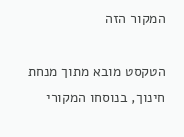המקור הזה

הטקסט מובא מתוך מנחת חינוך, בנוסחו המקורי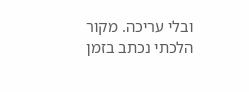ובלי עריכה. מקור הלכתי נכתב בזמן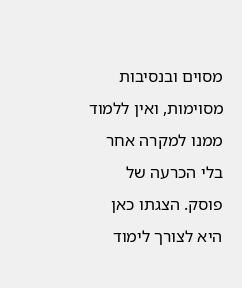מסוים ובנסיבות מסוימות, ואין ללמוד ממנו למקרה אחר בלי הכרעה של פוסק. הצגתו כאן היא לצורך לימוד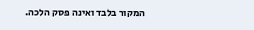המקור בלבד ואינה פסק הלכה.